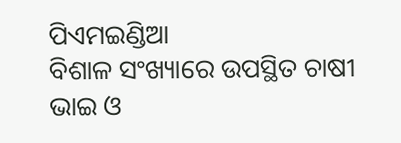ପିଏମଇଣ୍ଡିଆ
ବିଶାଳ ସଂଖ୍ୟାରେ ଉପସ୍ଥିତ ଚାଷୀ ଭାଇ ଓ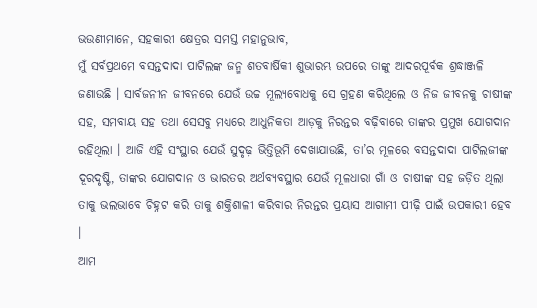ଭଉଣୀମାନେ, ସହକାରୀ କ୍ଷେତ୍ରର ସମସ୍ତ ମହାନୁଭାବ,
ମୁଁ ସର୍ବପ୍ରଥମେ ବସନ୍ତଦାଦା ପାଟିଲଙ୍କ ଜନ୍ମ ଶତବାର୍ଷିକୀ ଶୁଭାରମ୍ଭ ଉପରେ ତାଙ୍କୁ ଆଦରପୂର୍ବକ ଶ୍ରଦ୍ଧାଞ୍ଜଳି ଜଣାଉଛି । ସାର୍ବଜନୀନ ଜୀବନରେ ଯେଉଁ ଉଚ୍ଚ ମୂଲ୍ୟବୋଧକୁ ସେ ଗ୍ରହଣ କରିଥିଲେ ଓ ନିଜ ଜୀବନକୁ ଚାଷୀଙ୍କ ସହ, ସମବାୟ ସହ ତଥା ସେସବୁ ମଧ୍ୟରେ ଆଧୁନିକତା ଆଡ଼କୁ ନିରନ୍ତର ବଢ଼ିବାରେ ତାଙ୍କର ପ୍ରମୁଖ ଯୋଗଦାନ ରହିଥିଲା । ଆଜି ଏହି ସଂସ୍ଥାର ଯେଉଁ ସୁଦୃଢ଼ ଭିତ୍ତିଭୂମି ଦେଖାଯାଉଛି, ତା’ର ମୂଳରେ ବସନ୍ତଦାଦା ପାଟିଲଜୀଙ୍କ ଦୂରଦୃଷ୍ଟି, ତାଙ୍କର ଯୋଗଦାନ ଓ ଭାରତର ଅର୍ଥବ୍ୟବସ୍ଥାର ଯେଉଁ ମୂଳଧାରା ଗାଁ ଓ ଚାଷୀଙ୍କ ସହ ଜଡ଼ିତ ଥିଲା ତାକୁ ଭଲଭାବେ ଚିହ୍ନଟ କରି ତାକୁ ଶକ୍ତିଶାଳୀ କରିବାର ନିରନ୍ତର ପ୍ରୟାସ ଆଗାମୀ ପୀଢ଼ି ପାଇଁ ଉପକାରୀ ହେବ ।
ଆମ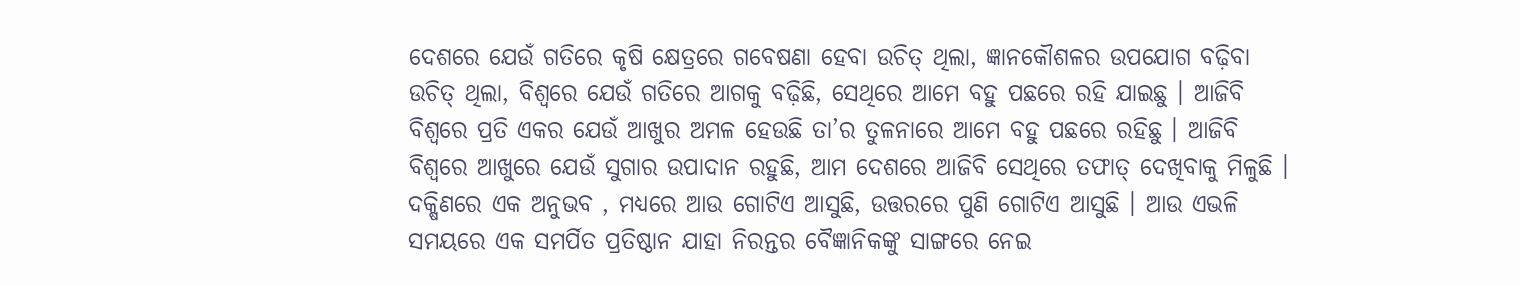ଦେଶରେ ଯେଉଁ ଗତିରେ କୃଷି କ୍ଷେତ୍ରରେ ଗବେଷଣା ହେବା ଉଚିତ୍ ଥିଲା, ଜ୍ଞାନକୌଶଳର ଉପଯୋଗ ବଢ଼ିବା ଉଚିତ୍ ଥିଲା, ବିଶ୍ୱରେ ଯେଉଁ ଗତିରେ ଆଗକୁ ବଢ଼ିଛି, ସେଥିରେ ଆମେ ବହୁ ପଛରେ ରହି ଯାଇଛୁ । ଆଜିବି ବିଶ୍ୱରେ ପ୍ରତି ଏକର ଯେଉଁ ଆଖୁର ଅମଳ ହେଉଛି ତା’ର ତୁଳନାରେ ଆମେ ବହୁ ପଛରେ ରହିଛୁ । ଆଜିବି ବିଶ୍ୱରେ ଆଖୁରେ ଯେଉଁ ସୁଗାର ଉପାଦାନ ରହୁଛି, ଆମ ଦେଶରେ ଆଜିବି ସେଥିରେ ତଫାତ୍ ଦେଖିବାକୁ ମିଳୁଛି । ଦକ୍ଷିଣରେ ଏକ ଅନୁଭବ , ମଧ୍ୟରେ ଆଉ ଗୋଟିଏ ଆସୁଛି, ଉତ୍ତରରେ ପୁଣି ଗୋଟିଏ ଆସୁଛି । ଆଉ ଏଭଳି ସମୟରେ ଏକ ସମର୍ପିତ ପ୍ରତିଷ୍ଠାନ ଯାହା ନିରନ୍ତର ବୈଜ୍ଞାନିକଙ୍କୁ ସାଙ୍ଗରେ ନେଇ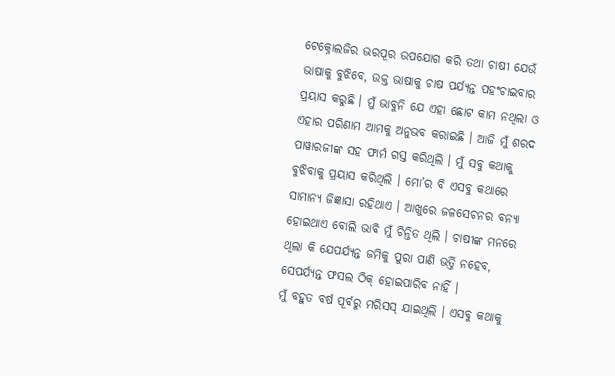ଟେକ୍ନୋଲଜିର ଭରପୂର ଉପଯୋଗ କରି ତଥା ଚାଷୀ ଯେଉଁ ଭାଷାକୁ ବୁଝିବେ, ଉକ୍ତ ଭାଷାକୁ ଚାଷ ପର୍ଯ୍ୟନ୍ତ ପହଂଚାଇବାର ପ୍ରୟାସ କରୁଛି । ମୁଁ ଭାବୁନି ଯେ ଏହା ଛୋଟ କାମ ନଥିଲା ଓ ଏହାର ପରିଣାମ ଆମକୁ ଅନୁଭବ କରାଇଛି । ଆଜି ମୁଁ ଶରଦ ପାୱାରଜୀଙ୍କ ସହ ଫାର୍ମ ଗସ୍ତ କରିଥିଲି । ମୁଁ ସବୁ କଥାକୁ ବୁଝିବାକୁ ପ୍ରୟାସ କରିଥିଲି । ମୋ’ର ବି ଏସବୁ କଥାରେ ସାମାନ୍ୟ ଜିଜ୍ଞାସା ରହିଥାଏ । ଆଖୁରେ ଜଳସେଚନର ବନ୍ୟା ହୋଇଥାଏ ବୋଲି ଭାବି ମୁଁ ଚିନ୍ତିତ ଥିଲି । ଚାଷୀଙ୍କ ମନରେ ଥିଲା କି ଯେପର୍ଯ୍ୟନ୍ତ ଜମିକୁ ପୁରା ପାଣି ଭର୍ତ୍ତି ନହେବ, ସେପର୍ଯ୍ୟନ୍ତ ଫସଲ ଠିକ୍ ହୋଇପାରିବ ନାହିଁ ।
ମୁଁ ବହୁତ ବର୍ଷ ପୂର୍ବରୁ ମରିସସ୍ ଯାଇଥିଲି । ଏସବୁ କଥାକୁ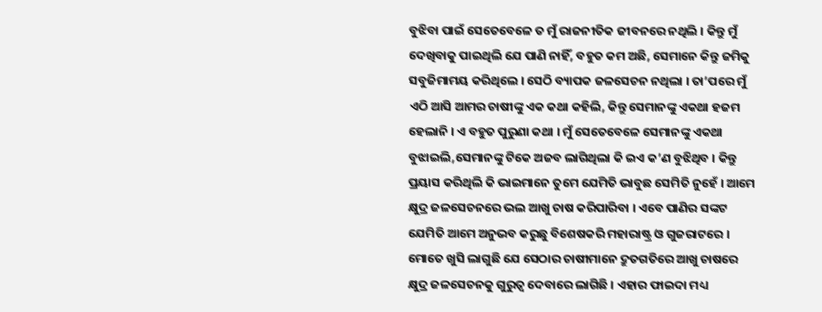ବୁଝିବା ପାଇଁ ସେତେବେଳେ ତ ମୁଁ ରାଜନୀତିକ ଜୀବନରେ ନଥିଲି । କିନ୍ତୁ ମୁଁ ଦେଖିବାକୁ ପାଇଥିଲି ଯେ ପାଣି ନାହିଁ, ବହୁତ କମ ଅଛି, ସେମାନେ କିନ୍ତୁ ଜମିକୁ ସବୁଜିମାମୟ କରିଥିଲେ । ସେଠି ବ୍ୟାପକ ଜଳସେଚନ ନଥିଲା । ତା’ପରେ ମୁଁ ଏଠି ଆସି ଆମର ଚାଷୀଙ୍କୁ ଏକ କଥା କହିଲି, କିନ୍ତୁ ସେମାନଙ୍କୁ ଏକଥା ହଜମ ହେଲାନି । ଏ ବହୁତ ପୁରୁଣା କଥା । ମୁଁ ସେତେବେଳେ ସେମାନଙ୍କୁ ଏକଥା ବୁଝାଇଲି,ସେମାନଙ୍କୁ ଟିକେ ଅଜବ ଲାଗିଥିଲା କି ଇଏ କ’ଣ ବୁଝିଥିବ । କିନ୍ତୁ ପ୍ରୟାସ କରିଥିଲି କି ଭାଇମାନେ ତୁମେ ଯେମିତି ଭାବୁଛ ସେମିତି ନୁହେଁ । ଆମେ କ୍ଷୁଦ୍ର ଜଳସେଚନରେ ଭଲ ଆଖୁ ଚାଷ କରିପାରିବା । ଏବେ ପାଣିର ସଙ୍କଟ ଯେମିତି ଆମେ ଅନୁଭବ କରୁଛୁ ବିଶେଷକରି ମହାରାଷ୍ଟ୍ର ଓ ଗୁଜରାଟରେ । ମୋତେ ଖୁସି ଲାଗୁଛି ଯେ ସେଠାର ଚାଷୀମାନେ ଦ୍ରୁତଗତିରେ ଆଖୁ ଚାଷରେ କ୍ଷୁଦ୍ର ଜଳସେଚନକୁ ଗୁରୁତ୍ୱ ଦେବାରେ ଲାଗିଛି । ଏହାର ଫାଇଦା ମଧ୍ୟ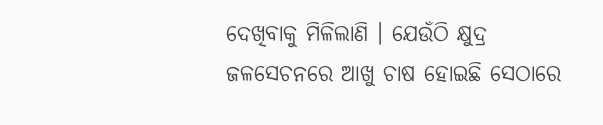ଦେଖିବାକୁ ମିଳିଲାଣି । ଯେଉଁଠି କ୍ଷୁଦ୍ର ଜଳସେଚନରେ ଆଖୁ ଚାଷ ହୋଇଛି ସେଠାରେ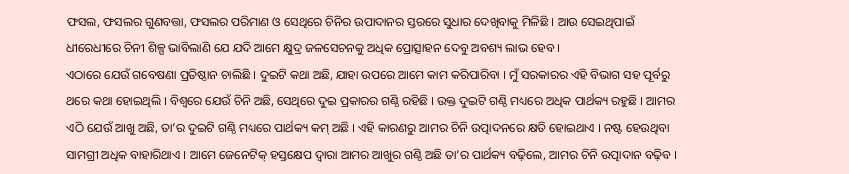ଫସଲ, ଫସଲର ଗୁଣବତ୍ତା, ଫସଲର ପରିମାଣ ଓ ସେଥିରେ ଚିନିର ଉପାଦାନର ସ୍ତରରେ ସୁଧାର ଦେଖିବାକୁ ମିଳିଛି । ଆଉ ସେଇଥିପାଇଁ ଧୀରେଧୀରେ ଚିନୀ ଶିଳ୍ପ ଭାବିଲାଣି ଯେ ଯଦି ଆମେ କ୍ଷୁଦ୍ର ଜଳସେଚନକୁ ଅଧିକ ପ୍ରୋତ୍ସାହନ ଦେବୁ ଅବଶ୍ୟ ଲାଭ ହେବ ।
ଏଠାରେ ଯେଉଁ ଗବେଷଣା ପ୍ରତିଷ୍ଠାନ ଚାଲିଛି । ଦୁଇଟି କଥା ଅଛି, ଯାହା ଉପରେ ଆମେ କାମ କରିପାରିବା । ମୁଁ ସରକାରର ଏହି ବିଭାଗ ସହ ପୂର୍ବରୁ ଥରେ କଥା ହୋଇଥିଲି । ବିଶ୍ୱରେ ଯେଉଁ ଚିନି ଅଛି, ସେଥିରେ ଦୁଇ ପ୍ରକାରର ଗଣ୍ଠି ରହିଛି । ଉକ୍ତ ଦୁଇଟି ଗଣ୍ଠି ମଧ୍ୟରେ ଅଧିକ ପାର୍ଥକ୍ୟ ରହୁଛି । ଆମର ଏଠି ଯେଉଁ ଆଖୁ ଅଛି, ତା’ର ଦୁଇଟି ଗଣ୍ଠି ମଧ୍ୟରେ ପାର୍ଥକ୍ୟ କମ୍ ଅଛି । ଏହି କାରଣରୁ ଆମର ଚିନି ଉତ୍ପାଦନରେ କ୍ଷତି ହୋଇଥାଏ । ନଷ୍ଟ ହେଉଥିବା ସାମଗ୍ରୀ ଅଧିକ ବାହାରିଥାଏ । ଆମେ ଜେନେଟିକ୍ ହସ୍ତକ୍ଷେପ ଦ୍ୱାରା ଆମର ଆଖୁର ଗଣ୍ଠି ଅଛି ତା’ର ପାର୍ଥକ୍ୟ ବଢ଼ିଲେ, ଆମର ଚିନି ଉତ୍ପାଦାନ ବଢ଼ିବ ।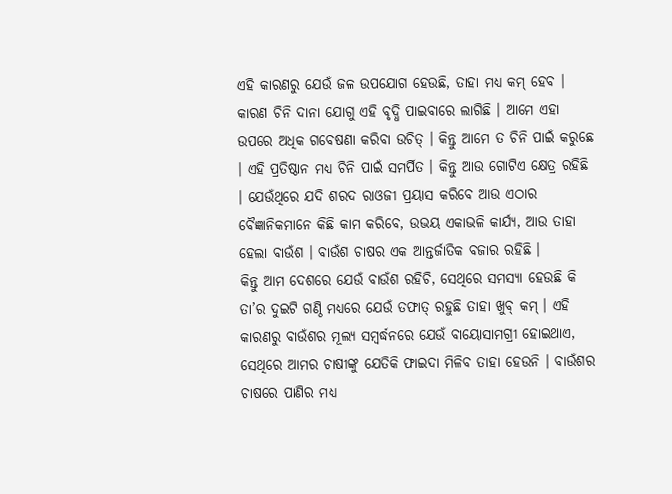ଏହି କାରଣରୁ ଯେଉଁ ଜଳ ଉପଯୋଗ ହେଉଛି, ତାହା ମଧ୍ୟ କମ୍ ହେବ । କାରଣ ଚିନି ଦାନା ଯୋଗୁ ଏହି ବୃଦ୍ଧି ପାଇବାରେ ଲାଗିଛି । ଆମେ ଏହା ଉପରେ ଅଧିକ ଗବେଷଣା କରିବା ଉଚିତ୍ । କିନ୍ତୁ ଆମେ ତ ଚିନି ପାଇଁ କରୁଛେ । ଏହି ପ୍ରତିଷ୍ଠାନ ମଧ୍ୟ ଚିନି ପାଇଁ ସମର୍ପିତ । କିନ୍ତୁ ଆଉ ଗୋଟିଏ କ୍ଷେତ୍ର ରହିଛି । ଯେଉଁଥିରେ ଯଦି ଶରଦ ରାଓଜୀ ପ୍ରୟାସ କରିବେ ଆଉ ଏଠାର ବୈଜ୍ଞାନିକମାନେ କିଛି କାମ କରିବେ, ଉଭୟ ଏକାଭଳି କାର୍ଯ୍ୟ, ଆଉ ତାହା ହେଲା ବାଉଁଶ । ବାଉଁଶ ଚାଷର ଏକ ଆନ୍ତର୍ଜାତିକ ବଜାର ରହିଛି ।
କିନ୍ତୁ ଆମ ଦେଶରେ ଯେଉଁ ବାଉଁଶ ରହିଚି, ସେଥିରେ ସମସ୍ୟା ହେଉଛି କି ତା’ର ଦୁଇଟି ଗଣ୍ଠି ମଧ୍ୟରେ ଯେଉଁ ତଫାତ୍ ରହୁଛି ତାହା ଖୁବ୍ କମ୍ । ଏହି କାରଣରୁ ବାଉଁଶର ମୂଲ୍ୟ ସମ୍ବର୍ଦ୍ଧନରେ ଯେଉଁ ବାୟୋସାମଗ୍ରୀ ହୋଇଥାଏ, ସେଥିରେ ଆମର ଚାଷୀଙ୍କୁ ଯେତିକି ଫାଇଦା ମିଳିବ ତାହା ହେଉନି । ବାଉଁଶର ଚାଷରେ ପାଣିର ମଧ୍ୟ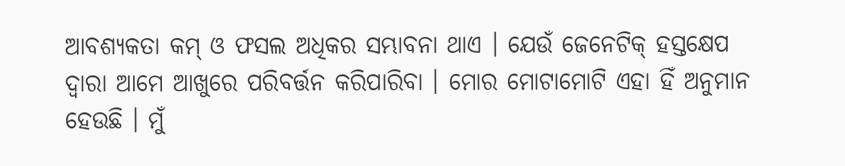ଆବଶ୍ୟକତା କମ୍ ଓ ଫସଲ ଅଧିକର ସମ୍ଭାବନା ଥାଏ । ଯେଉଁ ଜେନେଟିକ୍ ହସ୍ତକ୍ଷେପ ଦ୍ୱାରା ଆମେ ଆଖୁରେ ପରିବର୍ତ୍ତନ କରିପାରିବା । ମୋର ମୋଟାମୋଟି ଏହା ହିଁ ଅନୁମାନ ହେଉଛି । ମୁଁ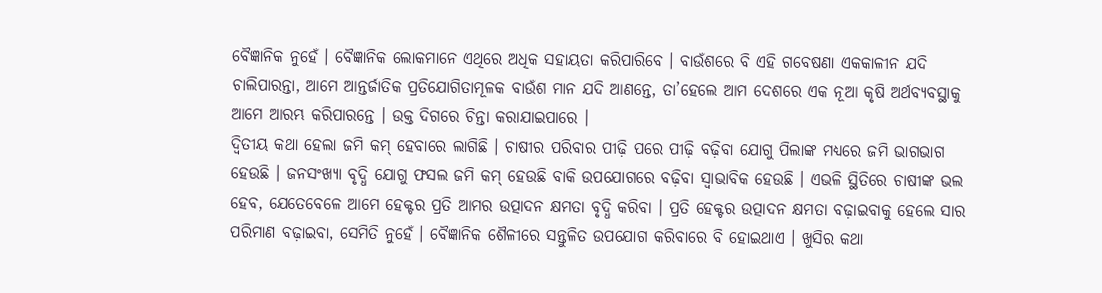ବୈଜ୍ଞାନିକ ନୁହେଁ । ବୈଜ୍ଞାନିକ ଲୋକମାନେ ଏଥିରେ ଅଧିକ ସହାୟତା କରିପାରିବେ । ବାଉଁଶରେ ବି ଏହି ଗବେଷଣା ଏକକାଳୀନ ଯଦି ଚାଲିପାରନ୍ତା, ଆମେ ଆନ୍ତର୍ଜାତିକ ପ୍ରତିଯୋଗିତାମୂଳକ ବାଉଁଶ ମାନ ଯଦି ଆଣନ୍ତେ, ତା’ହେଲେ ଆମ ଦେଶରେ ଏକ ନୂଆ କୃଷି ଅର୍ଥବ୍ୟବସ୍ଥାକୁ ଆମେ ଆରମ୍ଭ କରିପାରନ୍ତେ । ଉକ୍ତ ଦିଗରେ ଚିନ୍ତା କରାଯାଇପାରେ ।
ଦ୍ୱିତୀୟ କଥା ହେଲା ଜମି କମ୍ ହେବାରେ ଲାଗିଛି । ଚାଷୀର ପରିବାର ପୀଢ଼ି ପରେ ପୀଢ଼ି ବଢ଼ିବା ଯୋଗୁ ପିଲାଙ୍କ ମଧ୍ୟରେ ଜମି ଭାଗଭାଗ ହେଉଛି । ଜନସଂଖ୍ୟା ବୃଦ୍ଧି ଯୋଗୁ ଫସଲ ଜମି କମ୍ ହେଉଛି ବାକି ଉପଯୋଗରେ ବଢ଼ିବା ସ୍ୱାଭାବିକ ହେଉଛି । ଏଭଳି ସ୍ଥିତିରେ ଚାଷୀଙ୍କ ଭଲ ହେବ, ଯେତେବେଳେ ଆମେ ହେକ୍ଟର ପ୍ରତି ଆମର ଉତ୍ପାଦନ କ୍ଷମତା ବୃଦ୍ଧି କରିବା । ପ୍ରତି ହେକ୍ଟର ଉତ୍ପାଦନ କ୍ଷମତା ବଢ଼ାଇବାକୁ ହେଲେ ସାର ପରିମାଣ ବଢ଼ାଇବା, ସେମିତି ନୁହେଁ । ବୈଜ୍ଞାନିକ ଶୈଳୀରେ ସନ୍ତୁଳିତ ଉପଯୋଗ କରିବାରେ ବି ହୋଇଥାଏ । ଖୁସିର କଥା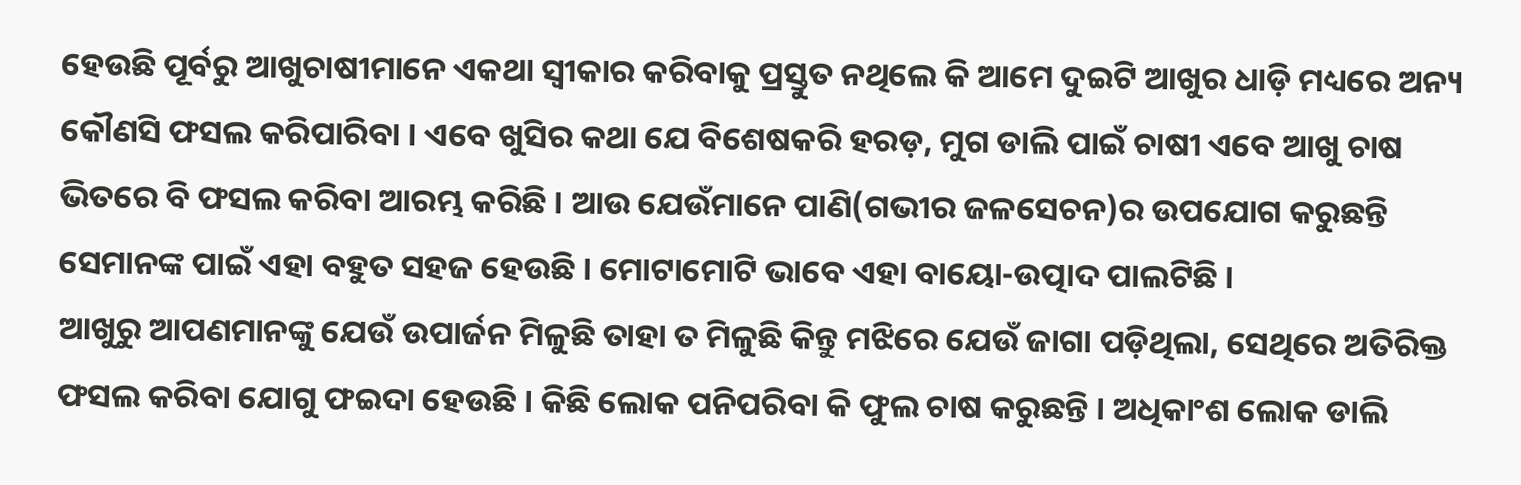ହେଉଛି ପୂର୍ବରୁ ଆଖୁଚାଷୀମାନେ ଏକଥା ସ୍ୱୀକାର କରିବାକୁ ପ୍ରସ୍ତୁତ ନଥିଲେ କି ଆମେ ଦୁଇଟି ଆଖୁର ଧାଡ଼ି ମଧ୍ୟରେ ଅନ୍ୟ କୌଣସି ଫସଲ କରିପାରିବା । ଏବେ ଖୁସିର କଥା ଯେ ବିଶେଷକରି ହରଡ଼, ମୁଗ ଡାଲି ପାଇଁ ଚାଷୀ ଏବେ ଆଖୁ ଚାଷ ଭିତରେ ବି ଫସଲ କରିବା ଆରମ୍ଭ କରିଛି । ଆଉ ଯେଉଁମାନେ ପାଣି(ଗଭୀର ଜଳସେଚନ)ର ଉପଯୋଗ କରୁଛନ୍ତି ସେମାନଙ୍କ ପାଇଁ ଏହା ବହୁତ ସହଜ ହେଉଛି । ମୋଟାମୋଟି ଭାବେ ଏହା ବାୟୋ-ଉତ୍ପାଦ ପାଲଟିଛି ।
ଆଖୁରୁ ଆପଣମାନଙ୍କୁ ଯେଉଁ ଉପାର୍ଜନ ମିଳୁଛି ତାହା ତ ମିଳୁଛି କିନ୍ତୁ ମଝିରେ ଯେଉଁ ଜାଗା ପଡ଼ିଥିଲା, ସେଥିରେ ଅତିରିକ୍ତ ଫସଲ କରିବା ଯୋଗୁ ଫଇଦା ହେଉଛି । କିଛି ଲୋକ ପନିପରିବା କି ଫୁଲ ଚାଷ କରୁଛନ୍ତି । ଅଧିକାଂଶ ଲୋକ ଡାଲି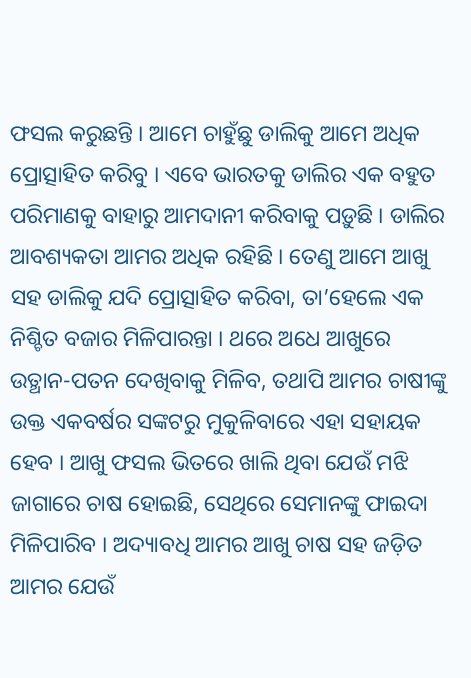ଫସଲ କରୁଛନ୍ତି । ଆମେ ଚାହୁଁଛୁ ଡାଲିକୁ ଆମେ ଅଧିକ ପ୍ରୋତ୍ସାହିତ କରିବୁ । ଏବେ ଭାରତକୁ ଡାଲିର ଏକ ବହୁତ ପରିମାଣକୁ ବାହାରୁ ଆମଦାନୀ କରିବାକୁ ପଡ଼ୁଛି । ଡାଲିର ଆବଶ୍ୟକତା ଆମର ଅଧିକ ରହିଛି । ତେଣୁ ଆମେ ଆଖୁ ସହ ଡାଲିକୁ ଯଦି ପ୍ରୋତ୍ସାହିତ କରିବା, ତା’ହେଲେ ଏକ ନିଶ୍ଚିତ ବଜାର ମିଳିପାରନ୍ତା । ଥରେ ଅଧେ ଆଖୁରେ ଉତ୍ଥାନ-ପତନ ଦେଖିବାକୁ ମିଳିବ, ତଥାପି ଆମର ଚାଷୀଙ୍କୁ ଉକ୍ତ ଏକବର୍ଷର ସଙ୍କଟରୁ ମୁକୁଳିବାରେ ଏହା ସହାୟକ ହେବ । ଆଖୁ ଫସଲ ଭିତରେ ଖାଲି ଥିବା ଯେଉଁ ମଝି ଜାଗାରେ ଚାଷ ହୋଇଛି, ସେଥିରେ ସେମାନଙ୍କୁ ଫାଇଦା ମିଳିପାରିବ । ଅଦ୍ୟାବଧି ଆମର ଆଖୁ ଚାଷ ସହ ଜଡ଼ିତ ଆମର ଯେଉଁ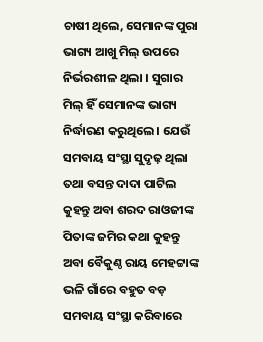ଚାଷୀ ଥିଲେ, ସେମାନଙ୍କ ପୁରା ଭାଗ୍ୟ ଆଖୁ ମିଲ୍ ଉପରେ ନିର୍ଭରଶୀଳ ଥିଲା । ସୁଗାର ମିଲ୍ ହିଁ ସେମାନଙ୍କ ଭାଗ୍ୟ ନିର୍ଦ୍ଧାରଣ କରୁଥିଲେ । ଯେଉଁ ସମବାୟ ସଂସ୍ଥା ସୁଦୃଢ଼ ଥିଲା ତଥା ବସନ୍ତ ଦାଦା ପାଟିଲ କୁହନ୍ତୁ ଅବା ଶରଦ ରାଓଜୀଙ୍କ ପିତାଙ୍କ ଜମିର କଥା କୁହନ୍ତୁ ଅବା ବୈକୁଣ୍ଠ ରାୟ ମେହଟ୍ଟାଙ୍କ ଭଳି ଗାଁରେ ବହୁତ ବଡ଼ ସମବାୟ ସଂସ୍ଥା କରିବାରେ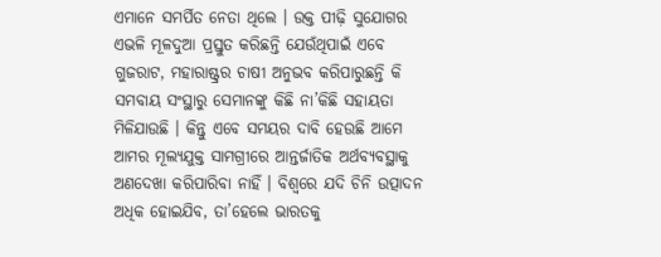ଏମାନେ ସମର୍ପିତ ନେତା ଥିଲେ । ଉକ୍ତ ପୀଢ଼ି ସୁଯୋଗର ଏଭଳି ମୂଳଦୁଆ ପ୍ରସ୍ତୁତ କରିଛନ୍ତି ଯେଉଁଥିପାଇଁ ଏବେ ଗୁଜରାଟ, ମହାରାଷ୍ଟ୍ରର ଚାଷୀ ଅନୁଭବ କରିପାରୁଛନ୍ତି କି ସମବାୟ ସଂସ୍ଥାରୁ ସେମାନଙ୍କୁ କିଛି ନା’କିଛି ସହାୟତା ମିଳିଯାଉଛି । କିନ୍ତୁ ଏବେ ସମୟର ଦାବି ହେଉଛି ଆମେ ଆମର ମୂଲ୍ୟଯୁକ୍ତ ସାମଗ୍ରୀରେ ଆନ୍ତର୍ଜାତିକ ଅର୍ଥବ୍ୟବସ୍ଥାକୁ ଅଣଦେଖା କରିପାରିବା ନାହିଁ । ବିଶ୍ୱରେ ଯଦି ଚିନି ଉତ୍ପାଦନ ଅଧିକ ହୋଇଯିବ, ତା’ହେଲେ ଭାରତକୁ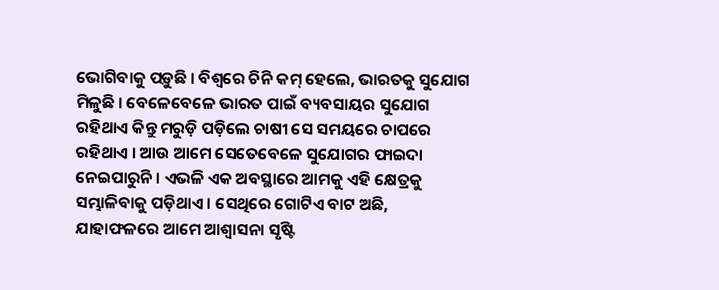ଭୋଗିବାକୁ ପଡ଼ୁଛି । ବିଶ୍ୱରେ ଚିନି କମ୍ ହେଲେ, ଭାରତକୁ ସୁଯୋଗ ମିଳୁଛି । ବେଳେବେଳେ ଭାରତ ପାଇଁ ବ୍ୟବସାୟର ସୁଯୋଗ ରହିଥାଏ କିନ୍ତୁ ମରୁଡ଼ି ପଡ଼ିଲେ ଚାଷୀ ସେ ସମୟରେ ଚାପରେ ରହିଥାଏ । ଆଉ ଆମେ ସେତେବେଳେ ସୁଯୋଗର ଫାଇଦା ନେଇପାରୁନି । ଏଭଳି ଏକ ଅବସ୍ଥାରେ ଆମକୁ ଏହି କ୍ଷେତ୍ରକୁ ସମ୍ଭାଳିବାକୁ ପଡ଼ିଥାଏ । ସେଥିରେ ଗୋଟିଏ ବାଟ ଅଛି, ଯାହାଫଳରେ ଆମେ ଆଶ୍ୱାସନା ସୃଷ୍ଟି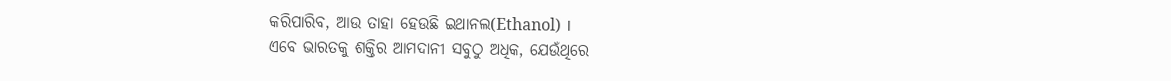କରିପାରିବ, ଆଉ ତାହା ହେଉଛି ଇଥାନଲ(Ethanol) ।
ଏବେ ଭାରତକୁ ଶକ୍ତିର ଆମଦାନୀ ସବୁଠୁ ଅଧିକ, ଯେଉଁଥିରେ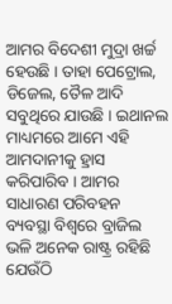ଆମର ବିଦେଶୀ ମୁଦ୍ରା ଖର୍ଚ୍ଚ ହେଉଛି । ତାହା ପେଟ୍ରୋଲ, ଡିଜେଲ, ତୈଳ ଆଦି ସବୁଥିରେ ଯାଉଛି । ଇଥାନଲ ମାଧ୍ୟମରେ ଆମେ ଏହି ଆମଦାନୀକୁ ହ୍ରାସ କରିପାରିବ । ଆମର ସାଧାରଣ ପରିବହନ ବ୍ୟବସ୍ଥା ବିଶ୍ୱରେ ବ୍ରାଜିଲ ଭଳି ଅନେକ ରାଷ୍ଟ୍ର ରହିଛି ଯେଉଁଠି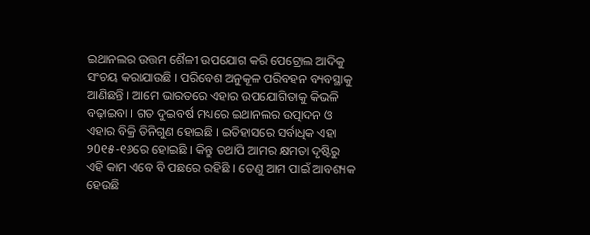ଇଥାନଲର ଉତ୍ତମ ଶୈଳୀ ଉପଯୋଗ କରି ପେଟ୍ରୋଲ ଆଦିକୁ ସଂଚୟ କରାଯାଉଛି । ପରିବେଶ ଅନୁକୂଳ ପରିବହନ ବ୍ୟବସ୍ଥାକୁ ଆଣିଛନ୍ତି । ଆମେ ଭାରତରେ ଏହାର ଉପଯୋଗିତାକୁ କିଭଳି ବଢ଼ାଇବା । ଗତ ଦୁଇବର୍ଷ ମଧ୍ୟରେ ଇଥାନଲର ଉତ୍ପାଦନ ଓ ଏହାର ବିକ୍ରି ତିନିଗୁଣ ହୋଇଛି । ଇତିହାସରେ ସର୍ବାଧିକ ଏହା ୨0୧୫-୧୬ରେ ହୋଇଛି । କିନ୍ତୁ ତଥାପି ଆମର କ୍ଷମତା ଦୃଷ୍ଟିରୁ ଏହି କାମ ଏବେ ବି ପଛରେ ରହିଛି । ତେଣୁ ଆମ ପାଇଁ ଆବଶ୍ୟକ ହେଉଛି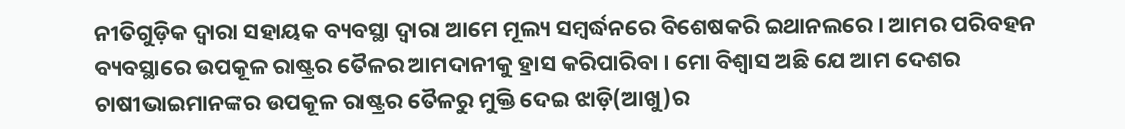ନୀତିଗୁଡ଼ିକ ଦ୍ୱାରା ସହାୟକ ବ୍ୟବସ୍ଥା ଦ୍ୱାରା ଆମେ ମୂଲ୍ୟ ସମ୍ବର୍ଦ୍ଧନରେ ବିଶେଷକରି ଇଥାନଲରେ । ଆମର ପରିବହନ ବ୍ୟବସ୍ଥାରେ ଉପକୂଳ ରାଷ୍ଟ୍ରର ତୈଳର ଆମଦାନୀକୁ ହ୍ରାସ କରିପାରିବା । ମୋ ବିଶ୍ୱାସ ଅଛି ଯେ ଆମ ଦେଶର ଚାଷୀଭାଇମାନଙ୍କର ଉପକୂଳ ରାଷ୍ଟ୍ରର ତୈଳରୁ ମୁକ୍ତି ଦେଇ ଝାଡ଼ି(ଆଖୁ)ର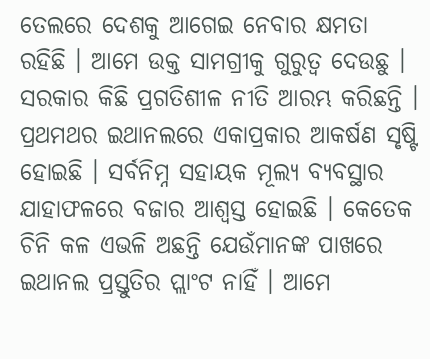ତେଲରେ ଦେଶକୁ ଆଗେଇ ନେବାର କ୍ଷମତା ରହିଛି । ଆମେ ଉକ୍ତ ସାମଗ୍ରୀକୁ ଗୁରୁତ୍ୱ ଦେଉଛୁ । ସରକାର କିଛି ପ୍ରଗତିଶୀଳ ନୀତି ଆରମ୍ଭ କରିଛନ୍ତି । ପ୍ରଥମଥର ଇଥାନଲରେ ଏକାପ୍ରକାର ଆକର୍ଷଣ ସୃଷ୍ଟି ହୋଇଛି । ସର୍ବନିମ୍ନ ସହାୟକ ମୂଲ୍ୟ ବ୍ୟବସ୍ଥାର ଯାହାଫଳରେ ବଜାର ଆଶ୍ୱସ୍ତ ହୋଇଛି । କେତେକ ଚିନି କଳ ଏଭଳି ଅଛନ୍ତି ଯେଉଁମାନଙ୍କ ପାଖରେ ଇଥାନଲ ପ୍ରସ୍ତୁତିର ପ୍ଲାଂଟ ନାହିଁ । ଆମେ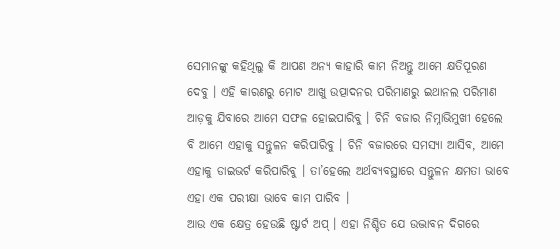ସେମାନଙ୍କୁ କହିଥିଲୁ କି ଆପଣ ଅନ୍ୟ କାହାରି କାମ ନିଅନ୍ତୁ ଆମେ କ୍ଷତିପୂରଣ ଦେବୁ । ଏହି କାରଣରୁ ମୋଟ ଆଖୁ ଉତ୍ପାଦନର ପରିମାଣରୁ ଇଥାନଲ ପରିମାଣ ଆଡ଼କୁ ଯିବାରେ ଆମେ ସଫଳ ହୋଇପାରିବୁ । ଚିନି ବଜାର ନିମ୍ନାଭିମୁଖୀ ହେଲେ ବି ଆମେ ଏହାକୁ ସନ୍ତୁଳନ କରିପାରିବୁ । ଚିନି ବଜାରରେ ସମସ୍ୟା ଆସିବ, ଆମେ ଏହାକୁ ଡାଇଭର୍ଟ କରିପାରିବୁ । ତା’ହେଲେ ଅର୍ଥବ୍ୟବସ୍ଥାରେ ସନ୍ତୁଳନ କ୍ଷମତା ଭାବେ ଏହା ଏକ ପରୀକ୍ଷା ଭାବେ କାମ ପାରିବ ।
ଆଉ ଏକ କ୍ଷେତ୍ର ହେଉଛି ଷ୍ଟାର୍ଟ ଅପ୍ । ଏହା ନିଶ୍ଚିତ ଯେ ଉଦ୍ଭାବନ ଦିଗରେ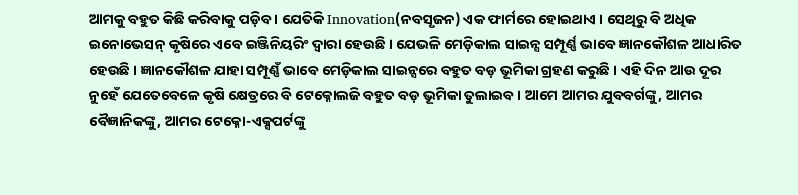ଆମକୁ ବହୁତ କିଛି କରିବାକୁ ପଡ଼ିବ । ଯେତିକି Innovation(ନବସୃଜନ) ଏକ ଫାର୍ମରେ ହୋଇଥାଏ । ସେଥିରୁ ବି ଅଧିକ ଇନୋଭେସନ୍ କୃଷିରେ ଏବେ ଇଞ୍ଜିନିୟରିଂ ଦ୍ୱାରା ହେଉଛି । ଯେଭଳି ମେଡ଼ିକାଲ ସାଇନ୍ସ ସମ୍ପୂର୍ଣ୍ଣ ଭାବେ ଜ୍ଞାନକୌଶଳ ଆଧାରିତ ହେଉଛି । ଜ୍ଞାନକୌଶଳ ଯାହା ସମ୍ପୂଣ୍ଣଁ ଭାବେ ମେଡ଼ିକାଲ ସାଇନ୍ସରେ ବହୁତ ବଡ଼ ଭୂମିକା ଗ୍ରହଣ କରୁଛି । ଏହି ଦିନ ଆଉ ଦୂର ନୁହେଁ ଯେତେବେଳେ କୃଷି କ୍ଷେତ୍ରରେ ବି ଟେକ୍ନୋଲଜି ବହୁତ ବଡ଼ ଭୂମିକା ତୁଲାଇବ । ଆମେ ଆମର ଯୁବବର୍ଗଙ୍କୁ, ଆମର ବୈଜ୍ଞାନିକଙ୍କୁ, ଆମର ଟେକ୍ନୋ-ଏକ୍ସପର୍ଟଙ୍କୁ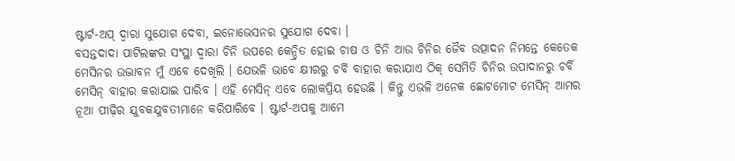ଷ୍ଟାର୍ଟ-ଅପ୍ ଦ୍ୱାରା ସୁଯୋଗ ଦେବା, ଇନୋଭେସନର ସୁଯୋଗ ଦେବା ।
ବସନ୍ତଦାଦା ପାଟିଲଙ୍କର ସଂସ୍ଥା ଦ୍ୱାରା ଚିନି ଉପରେ କେନ୍ଦ୍ରିତ ହୋଇ ଚାଷ ଓ ଚିନି ଆଉ ଚିନିର ଜୈବ ଉତ୍ପାଦନ ନିମନ୍ତେ କେତେକ ମେସିନର ଉଦ୍ଭାବନ ମୁଁ ଏବେ ଦେଖିଲି । ଯେଭଳି ଭାବେ କ୍ଷୀରରୁ ଚର୍ବି ବାହାର କରାଯାଏ ଠିକ୍ ସେମିତି ଚିନିର ଉପାଦାନରୁ ଚର୍ବି ମେସିନ୍ ବାହାର କରାଯାଇ ପାରିବ । ଏହି ମେସିନ୍ ଏବେ ଲୋକପ୍ରିୟ ହେଉଛି । କିନ୍ତୁ ଏଭଳି ଅନେକ ଛୋଟମୋଟ ମେସିନ୍ ଆମର ନୂଆ ପୀଢ଼ିର ଯୁବକଯୁବତୀମାନେ କରିପାରିବେ । ଷ୍ଟାର୍ଟ-ଅପକୁ ଆମେ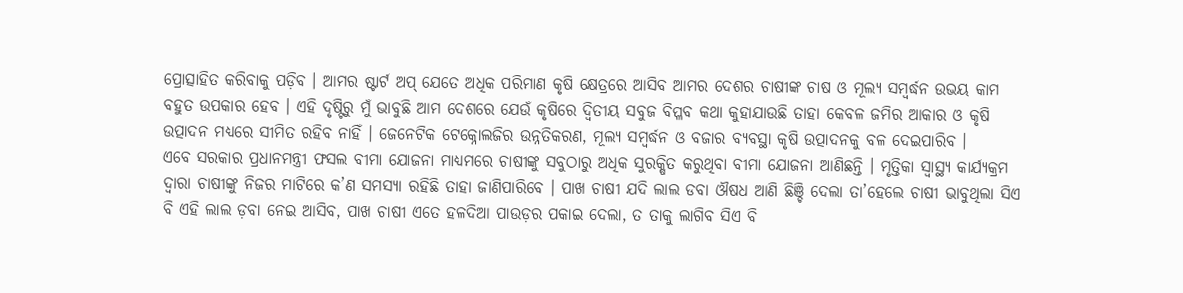ପ୍ରୋତ୍ସାହିତ କରିବାକୁ ପଡ଼ିବ । ଆମର ଷ୍ଟାର୍ଟ ଅପ୍ ଯେତେ ଅଧିକ ପରିମାଣ କୃଷି କ୍ଷେତ୍ରରେ ଆସିବ ଆମର ଦେଶର ଚାଷୀଙ୍କ ଚାଷ ଓ ମୂଲ୍ୟ ସମ୍ବର୍ଦ୍ଧନ ଉଭୟ କାମ ବହୁତ ଉପକାର ହେବ । ଏହି ଦୃଷ୍ଟିରୁ ମୁଁ ଭାବୁଛି ଆମ ଦେଶରେ ଯେଉଁ କୃଷିରେ ଦ୍ୱିତୀୟ ସବୁଜ ବିପ୍ଳବ କଥା କୁହାଯାଉଛି ତାହା କେବଳ ଜମିର ଆକାର ଓ କୃଷି ଉତ୍ପାଦନ ମଧ୍ୟରେ ସୀମିତ ରହିବ ନାହିଁ । ଜେନେଟିକ ଟେକ୍ନୋଲଜିର ଉନ୍ନତିକରଣ, ମୂଲ୍ୟ ସମ୍ବର୍ଦ୍ଧନ ଓ ବଜାର ବ୍ୟବସ୍ଥା କୃଷି ଉତ୍ପାଦନକୁ ବଳ ଦେଇପାରିବ ।
ଏବେ ସରକାର ପ୍ରଧାନମନ୍ତ୍ରୀ ଫସଲ ବୀମା ଯୋଜନା ମାଧ୍ୟମରେ ଚାଷୀଙ୍କୁ ସବୁଠାରୁ ଅଧିକ ସୁରକ୍ଷିତ କରୁଥିବା ବୀମା ଯୋଜନା ଆଣିଛନ୍ତି । ମୃତ୍ତିକା ସ୍ୱାସ୍ଥ୍ୟ କାର୍ଯ୍ୟକ୍ରମ ଦ୍ୱାରା ଚାଷୀଙ୍କୁ ନିଜର ମାଟିରେ କ’ଣ ସମସ୍ୟା ରହିଛି ତାହା ଜାଣିପାରିବେ । ପାଖ ଚାଷୀ ଯଦି ଲାଲ ଡବା ଔଷଧ ଆଣି ଛିଞ୍ଚି ଦେଲା ତା’ହେଲେ ଚାଷୀ ଭାବୁଥିଲା ସିଏ ବି ଏହି ଲାଲ ଡ଼ବା ନେଇ ଆସିବ, ପାଖ ଚାଷୀ ଏତେ ହଳଦିଆ ପାଉଡ଼ର ପକାଇ ଦେଲା, ତ ତାକୁ ଲାଗିବ ସିଏ ବି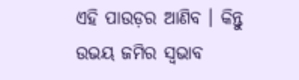ଏହି ପାଉଡ଼ର ଆଣିବ । କିନ୍ତୁ ଉଭୟ ଜମିର ସ୍ୱଭାବ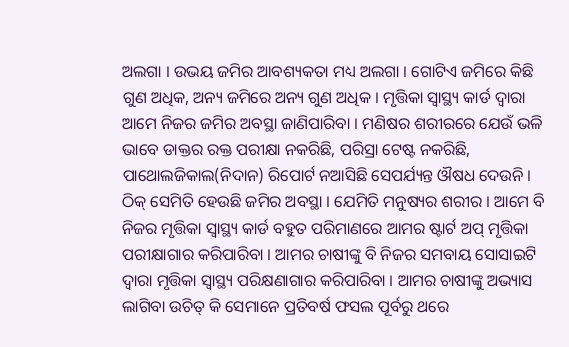ଅଲଗା । ଉଭୟ ଜମିର ଆବଶ୍ୟକତା ମଧ୍ୟ ଅଲଗା । ଗୋଟିଏ ଜମିରେ କିଛି ଗୁଣ ଅଧିକ, ଅନ୍ୟ ଜମିରେ ଅନ୍ୟ ଗୁଣ ଅଧିକ । ମୃତ୍ତିକା ସ୍ୱାସ୍ଥ୍ୟ କାର୍ଡ ଦ୍ୱାରା ଆମେ ନିଜର ଜମିର ଅବସ୍ଥା ଜାଣିପାରିବା । ମଣିଷର ଶରୀରରେ ଯେଉଁ ଭଳି ଭାବେ ଡାକ୍ତର ରକ୍ତ ପରୀକ୍ଷା ନକରିଛି, ପରିସ୍ରା ଟେଷ୍ଟ ନକରିଛି, ପାଥୋଲଜିକାଲ(ନିଦାନ) ରିପୋର୍ଟ ନଆସିଛି ସେପର୍ଯ୍ୟନ୍ତ ଔଷଧ ଦେଉନି । ଠିକ୍ ସେମିତି ହେଉଛି ଜମିର ଅବସ୍ଥା । ଯେମିତି ମନୁଷ୍ୟର ଶରୀର । ଆମେ ବି ନିଜର ମୃତ୍ତିକା ସ୍ୱାସ୍ଥ୍ୟ କାର୍ଡ ବହୁତ ପରିମାଣରେ ଆମର ଷ୍ଟାର୍ଟ ଅପ୍ ମୃତ୍ତିକା ପରୀକ୍ଷାଗାର କରିପାରିବା । ଆମର ଚାଷୀଙ୍କୁ ବି ନିଜର ସମବାୟ ସୋସାଇଟି ଦ୍ୱାରା ମୃତ୍ତିକା ସ୍ୱାସ୍ଥ୍ୟ ପରିକ୍ଷଣାଗାର କରିପାରିବା । ଆମର ଚାଷୀଙ୍କୁ ଅଭ୍ୟାସ ଲାଗିବା ଉଚିତ୍ କି ସେମାନେ ପ୍ରତିବର୍ଷ ଫସଲ ପୂର୍ବରୁ ଥରେ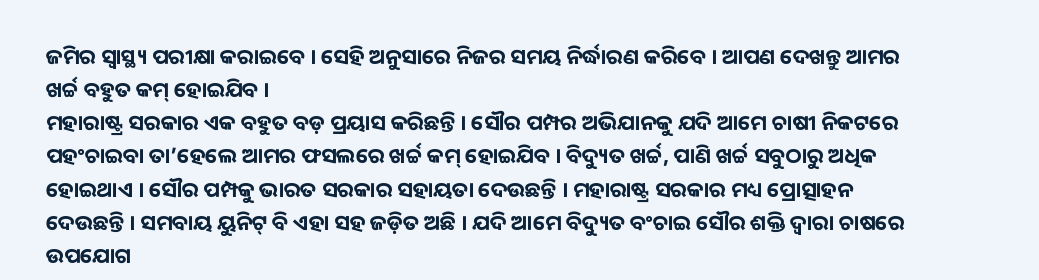ଜମିର ସ୍ୱାସ୍ଥ୍ୟ ପରୀକ୍ଷା କରାଇବେ । ସେହି ଅନୁସାରେ ନିଜର ସମୟ ନିର୍ଦ୍ଧାରଣ କରିବେ । ଆପଣ ଦେଖନ୍ତୁ ଆମର ଖର୍ଚ୍ଚ ବହୁତ କମ୍ ହୋଇଯିବ ।
ମହାରାଷ୍ଟ୍ର ସରକାର ଏକ ବହୁତ ବଡ଼ ପ୍ରୟାସ କରିଛନ୍ତି । ସୌର ପମ୍ପର ଅଭିଯାନକୁ ଯଦି ଆମେ ଚାଷୀ ନିକଟରେ ପହଂଚାଇବା ତା’ହେଲେ ଆମର ଫସଲରେ ଖର୍ଚ୍ଚ କମ୍ ହୋଇଯିବ । ବିଦ୍ୟୁତ ଖର୍ଚ୍ଚ, ପାଣି ଖର୍ଚ୍ଚ ସବୁଠାରୁ ଅଧିକ ହୋଇଥାଏ । ସୌର ପମ୍ପକୁ ଭାରତ ସରକାର ସହାୟତା ଦେଉଛନ୍ତି । ମହାରାଷ୍ଟ୍ର ସରକାର ମଧ୍ୟ ପ୍ରୋତ୍ସାହନ ଦେଉଛନ୍ତି । ସମବାୟ ୟୁନିଟ୍ ବି ଏହା ସହ ଜଡ଼ିତ ଅଛି । ଯଦି ଆମେ ବିଦ୍ୟୁତ ବଂଚାଇ ସୌର ଶକ୍ତି ଦ୍ୱାରା ଚାଷରେ ଉପଯୋଗ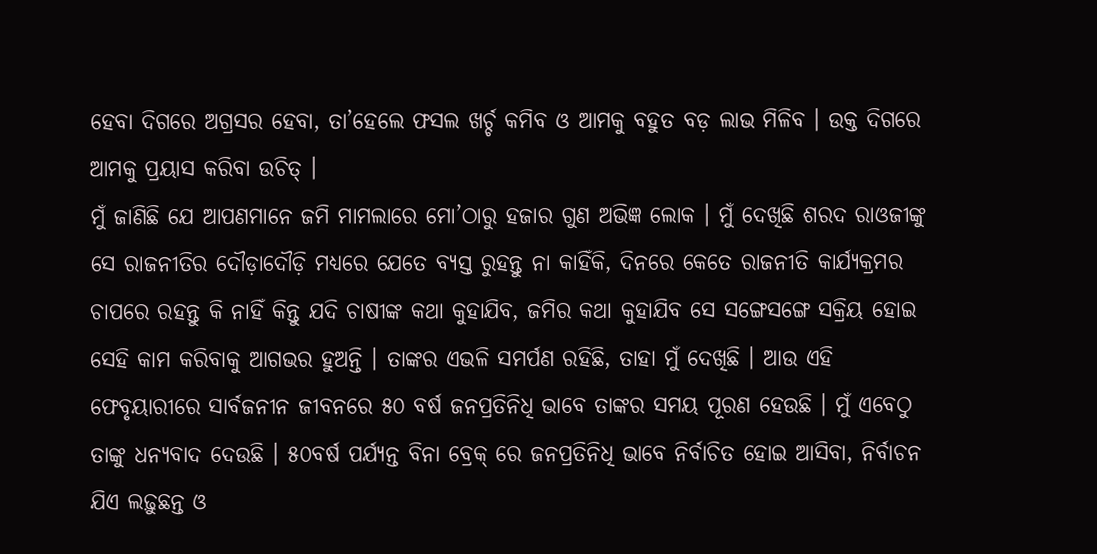ହେବା ଦିଗରେ ଅଗ୍ରସର ହେବା, ତା’ହେଲେ ଫସଲ ଖର୍ଚ୍ଚ କମିବ ଓ ଆମକୁ ବହୁତ ବଡ଼ ଲାଭ ମିଳିବ । ଉକ୍ତ ଦିଗରେ ଆମକୁ ପ୍ରୟାସ କରିବା ଉଚିତ୍ ।
ମୁଁ ଜାଣିଛି ଯେ ଆପଣମାନେ ଜମି ମାମଲାରେ ମୋ’ଠାରୁ ହଜାର ଗୁଣ ଅଭିଜ୍ଞ ଲୋକ । ମୁଁ ଦେଖିଛି ଶରଦ ରାଓଜୀଙ୍କୁ ସେ ରାଜନୀତିର ଦୌଡ଼ାଦୌଡ଼ି ମଧ୍ୟରେ ଯେତେ ବ୍ୟସ୍ତ ରୁହନ୍ତୁ ନା କାହିଁକି, ଦିନରେ କେତେ ରାଜନୀତି କାର୍ଯ୍ୟକ୍ରମର ଚାପରେ ରହନ୍ତୁ କି ନାହିଁ କିନ୍ତୁ ଯଦି ଚାଷୀଙ୍କ କଥା କୁହାଯିବ, ଜମିର କଥା କୁହାଯିବ ସେ ସଙ୍ଗେସଙ୍ଗେ ସକ୍ରିୟ ହୋଇ ସେହି କାମ କରିବାକୁ ଆଗଭର ହୁଅନ୍ତି । ତାଙ୍କର ଏଭଳି ସମର୍ପଣ ରହିଛି, ତାହା ମୁଁ ଦେଖିଛି । ଆଉ ଏହି ଫେବୃୟାରୀରେ ସାର୍ବଜନୀନ ଜୀବନରେ ୫୦ ବର୍ଷ ଜନପ୍ରତିନିଧି ଭାବେ ତାଙ୍କର ସମୟ ପୂରଣ ହେଉଛି । ମୁଁ ଏବେଠୁ ତାଙ୍କୁ ଧନ୍ୟବାଦ ଦେଉଛି । ୫୦ବର୍ଷ ପର୍ଯ୍ୟନ୍ତ ବିନା ବ୍ରେକ୍ ରେ ଜନପ୍ରତିନିଧି ଭାବେ ନିର୍ବାଚିତ ହୋଇ ଆସିବା, ନିର୍ବାଚନ ଯିଏ ଲଢ଼ୁଛନ୍ତ ଓ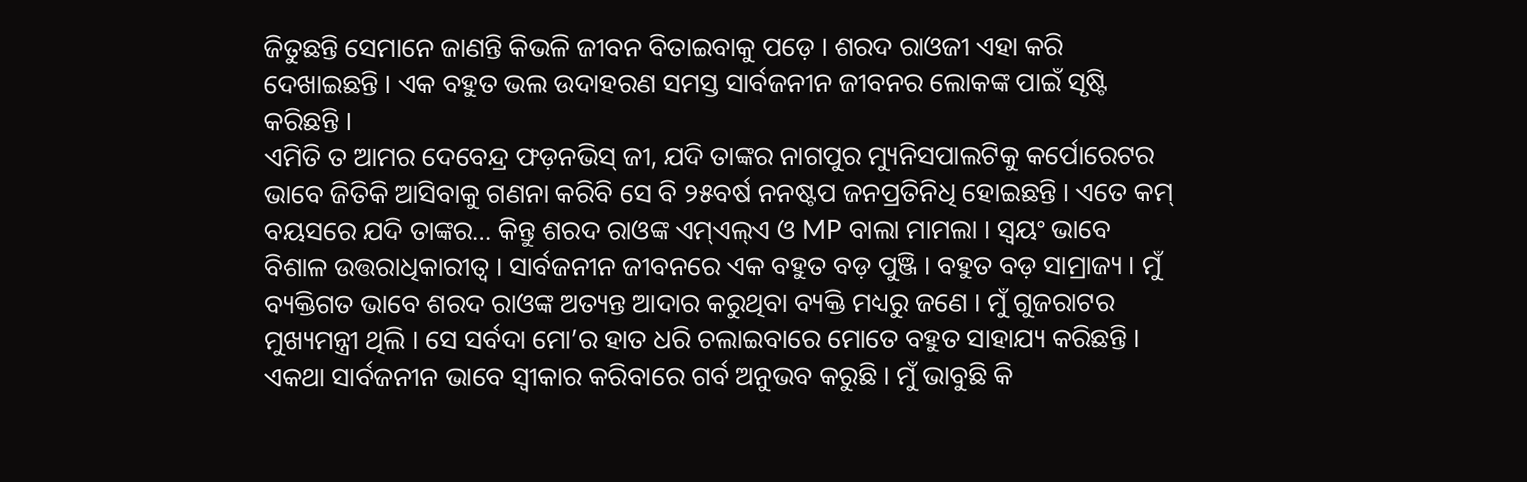ଜିତୁଛନ୍ତି ସେମାନେ ଜାଣନ୍ତି କିଭଳି ଜୀବନ ବିତାଇବାକୁ ପଡ଼େ । ଶରଦ ରାଓଜୀ ଏହା କରି ଦେଖାଇଛନ୍ତି । ଏକ ବହୁତ ଭଲ ଉଦାହରଣ ସମସ୍ତ ସାର୍ବଜନୀନ ଜୀବନର ଲୋକଙ୍କ ପାଇଁ ସୃଷ୍ଟି କରିଛନ୍ତି ।
ଏମିତି ତ ଆମର ଦେବେନ୍ଦ୍ର ଫଡ଼ନଭିସ୍ ଜୀ, ଯଦି ତାଙ୍କର ନାଗପୁର ମ୍ୟୁନିସପାଲଟିକୁ କର୍ପୋରେଟର ଭାବେ ଜିତିକି ଆସିବାକୁ ଗଣନା କରିବି ସେ ବି ୨୫ବର୍ଷ ନନଷ୍ଟପ ଜନପ୍ରତିନିଧି ହୋଇଛନ୍ତି । ଏତେ କମ୍ ବୟସରେ ଯଦି ତାଙ୍କର… କିନ୍ତୁ ଶରଦ ରାଓଙ୍କ ଏମ୍ଏଲ୍ଏ ଓ MP ବାଲା ମାମଲା । ସ୍ୱୟଂ ଭାବେ ବିଶାଳ ଉତ୍ତରାଧିକାରୀତ୍ୱ । ସାର୍ବଜନୀନ ଜୀବନରେ ଏକ ବହୁତ ବଡ଼ ପୁଞ୍ଜି । ବହୁତ ବଡ଼ ସାମ୍ରାଜ୍ୟ । ମୁଁ ବ୍ୟକ୍ତିଗତ ଭାବେ ଶରଦ ରାଓଙ୍କ ଅତ୍ୟନ୍ତ ଆଦାର କରୁଥିବା ବ୍ୟକ୍ତି ମଧ୍ୟରୁ ଜଣେ । ମୁଁ ଗୁଜରାଟର ମୁଖ୍ୟମନ୍ତ୍ରୀ ଥିଲି । ସେ ସର୍ବଦା ମୋ’ର ହାତ ଧରି ଚଲାଇବାରେ ମୋତେ ବହୁତ ସାହାଯ୍ୟ କରିଛନ୍ତି । ଏକଥା ସାର୍ବଜନୀନ ଭାବେ ସ୍ୱୀକାର କରିବାରେ ଗର୍ବ ଅନୁଭବ କରୁଛି । ମୁଁ ଭାବୁଛି କି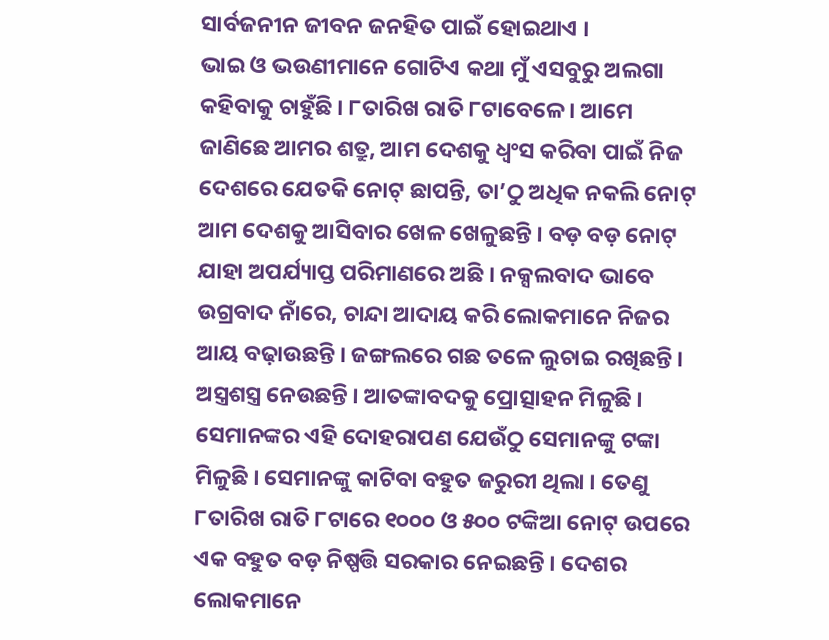ସାର୍ବଜନୀନ ଜୀବନ ଜନହିତ ପାଇଁ ହୋଇଥାଏ ।
ଭାଇ ଓ ଭଉଣୀମାନେ ଗୋଟିଏ କଥା ମୁଁ ଏସବୁରୁ ଅଲଗା କହିବାକୁ ଚାହୁଁଛି । ୮ତାରିଖ ରାତି ୮ଟାବେଳେ । ଆମେ ଜାଣିଛେ ଆମର ଶତ୍ରୁ, ଆମ ଦେଶକୁ ଧ୍ୱଂସ କରିବା ପାଇଁ ନିଜ ଦେଶରେ ଯେତକି ନୋଟ୍ ଛାପନ୍ତି, ତା’ଠୁ ଅଧିକ ନକଲି ନୋଟ୍ ଆମ ଦେଶକୁ ଆସିବାର ଖେଳ ଖେଳୁଛନ୍ତି । ବଡ଼ ବଡ଼ ନୋଟ୍ ଯାହା ଅପର୍ଯ୍ୟାପ୍ତ ପରିମାଣରେ ଅଛି । ନକ୍ସଲବାଦ ଭାବେ ଉଗ୍ରବାଦ ନାଁରେ, ଚାନ୍ଦା ଆଦାୟ କରି ଲୋକମାନେ ନିଜର ଆୟ ବଢ଼ାଉଛନ୍ତି । ଜଙ୍ଗଲରେ ଗଛ ତଳେ ଲୁଚାଇ ରଖିଛନ୍ତି । ଅସ୍ତ୍ରଶସ୍ତ୍ର ନେଉଛନ୍ତି । ଆତଙ୍କାବଦକୁ ପ୍ରୋତ୍ସାହନ ମିଳୁଛି । ସେମାନଙ୍କର ଏହି ଦୋହରାପଣ ଯେଉଁଠୁ ସେମାନଙ୍କୁ ଟଙ୍କା ମିଳୁଛି । ସେମାନଙ୍କୁ କାଟିବା ବହୁତ ଜରୁରୀ ଥିଲା । ତେଣୁ ୮ତାରିଖ ରାତି ୮ଟାରେ ୧୦୦୦ ଓ ୫୦୦ ଟଙ୍କିଆ ନୋଟ୍ ଉପରେ ଏକ ବହୁତ ବଡ଼ ନିଷ୍ପତ୍ତି ସରକାର ନେଇଛନ୍ତି । ଦେଶର ଲୋକମାନେ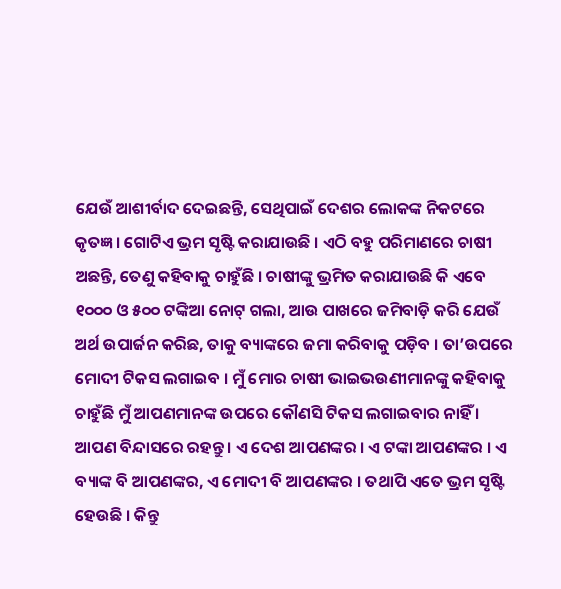ଯେଉଁ ଆଶୀର୍ବାଦ ଦେଇଛନ୍ତି, ସେଥିପାଇଁ ଦେଶର ଲୋକଙ୍କ ନିକଟରେ କୃତଜ୍ଞ । ଗୋଟିଏ ଭ୍ରମ ସୃଷ୍ଟି କରାଯାଉଛି । ଏଠି ବହୁ ପରିମାଣରେ ଚାଷୀ ଅଛନ୍ତି, ତେଣୁ କହିବାକୁ ଚାହୁଁଛି । ଚାଷୀଙ୍କୁ ଭ୍ରମିତ କରାଯାଉଛି କି ଏବେ ୧୦୦୦ ଓ ୫୦୦ ଟଙ୍କିଆ ନୋଟ୍ ଗଲା, ଆଉ ପାଖରେ ଜମିବାଡ଼ି କରି ଯେଉଁ ଅର୍ଥ ଉପାର୍ଜନ କରିଛ, ତାକୁ ବ୍ୟାଙ୍କରେ ଜମା କରିବାକୁ ପଡ଼ିବ । ତା’ଉପରେ ମୋଦୀ ଟିକସ ଲଗାଇବ । ମୁଁ ମୋର ଚାଷୀ ଭାଇଭଉଣୀମାନଙ୍କୁ କହିବାକୁ ଚାହୁଁଛି ମୁଁ ଆପଣମାନଙ୍କ ଉପରେ କୌଣସି ଟିକସ ଲଗାଇବାର ନାହିଁ । ଆପଣ ବିନ୍ଦାସରେ ରହନ୍ତୁ । ଏ ଦେଶ ଆପଣଙ୍କର । ଏ ଟଙ୍କା ଆପଣଙ୍କର । ଏ ବ୍ୟାଙ୍କ ବି ଆପଣଙ୍କର, ଏ ମୋଦୀ ବି ଆପଣଙ୍କର । ତଥାପି ଏତେ ଭ୍ରମ ସୃଷ୍ଟି ହେଉଛି । କିନ୍ତୁ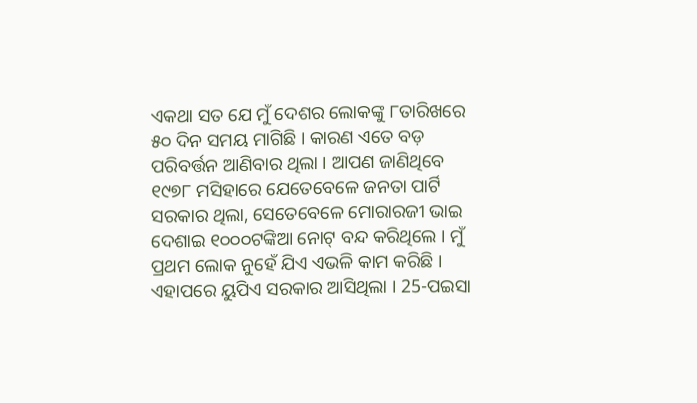ଏକଥା ସତ ଯେ ମୁଁ ଦେଶର ଲୋକଙ୍କୁ ୮ତାରିଖରେ ୫୦ ଦିନ ସମୟ ମାଗିଛି । କାରଣ ଏତେ ବଡ଼ ପରିବର୍ତ୍ତନ ଆଣିବାର ଥିଲା । ଆପଣ ଜାଣିଥିବେ ୧୯୭୮ ମସିହାରେ ଯେତେବେଳେ ଜନତା ପାର୍ଟି ସରକାର ଥିଲା, ସେତେବେଳେ ମୋରାରଜୀ ଭାଇ ଦେଶାଇ ୧୦୦୦ଟଙ୍କିଆ ନୋଟ୍ ବନ୍ଦ କରିଥିଲେ । ମୁଁ ପ୍ରଥମ ଲୋକ ନୁହେଁ ଯିଏ ଏଭଳି କାମ କରିଛି । ଏହାପରେ ୟୁପିଏ ସରକାର ଆସିଥିଲା । 25-ପଇସା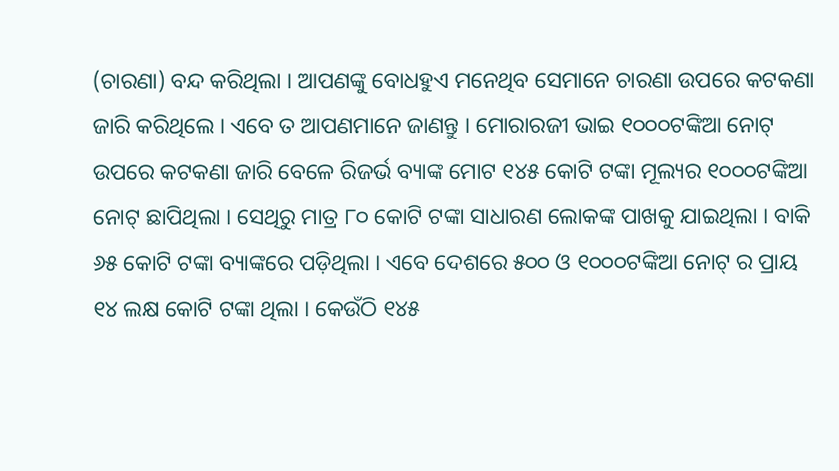(ଚାରଣା) ବନ୍ଦ କରିଥିଲା । ଆପଣଙ୍କୁ ବୋଧହୁଏ ମନେଥିବ ସେମାନେ ଚାରଣା ଉପରେ କଟକଣା ଜାରି କରିଥିଲେ । ଏବେ ତ ଆପଣମାନେ ଜାଣନ୍ତୁ । ମୋରାରଜୀ ଭାଇ ୧୦୦୦ଟଙ୍କିଆ ନୋଟ୍ ଉପରେ କଟକଣା ଜାରି ବେଳେ ରିଜର୍ଭ ବ୍ୟାଙ୍କ ମୋଟ ୧୪୫ କୋଟି ଟଙ୍କା ମୂଲ୍ୟର ୧୦୦୦ଟଙ୍କିଆ ନୋଟ୍ ଛାପିଥିଲା । ସେଥିରୁ ମାତ୍ର ୮୦ କୋଟି ଟଙ୍କା ସାଧାରଣ ଲୋକଙ୍କ ପାଖକୁ ଯାଇଥିଲା । ବାକି ୬୫ କୋଟି ଟଙ୍କା ବ୍ୟାଙ୍କରେ ପଡ଼ିଥିଲା । ଏବେ ଦେଶରେ ୫୦୦ ଓ ୧୦୦୦ଟଙ୍କିଆ ନୋଟ୍ ର ପ୍ରାୟ ୧୪ ଲକ୍ଷ କୋଟି ଟଙ୍କା ଥିଲା । କେଉଁଠି ୧୪୫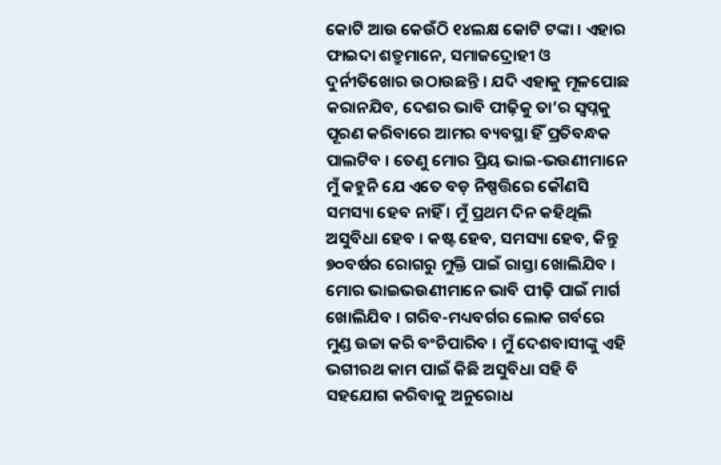କୋଟି ଆଉ କେଉଁଠି ୧୪ଲକ୍ଷ କୋଟି ଟଙ୍କା । ଏହାର ଫାଇଦା ଶତ୍ରୁମାନେ, ସମାଜଦ୍ରୋହୀ ଓ ଦୁର୍ନୀତିଖୋର ଉଠାଉଛନ୍ତି । ଯଦି ଏହାକୁ ମୂଳପୋଛ କରାନଯିବ, ଦେଶର ଭାବି ପୀଢ଼ିକୁ ତା’ର ସ୍ୱପ୍ନକୁ ପୂରଣ କରିବାରେ ଆମର ବ୍ୟବସ୍ଥା ହିଁ ପ୍ରତିବନ୍ଧକ ପାଲଟିବ । ତେଣୁ ମୋର ପ୍ରିୟ ଭାଇ-ଭଉଣୀମାନେ ମୁଁ କହୁନି ଯେ ଏତେ ବଡ଼ ନିଷ୍ପତ୍ତିରେ କୌଣସି ସମସ୍ୟା ହେବ ନାହିଁ । ମୁଁ ପ୍ରଥମ ଦିନ କହିଥିଲି ଅସୁବିଧା ହେବ । କଷ୍ଟ ହେବ, ସମସ୍ୟା ହେବ, କିନ୍ତୁ ୭୦ବର୍ଷର ରୋଗରୁ ମୁକ୍ତି ପାଇଁ ରାସ୍ତା ଖୋଲିଯିବ । ମୋର ଭାଇଭଉଣୀମାନେ ଭାବି ପୀଢ଼ି ପାଇଁ ମାର୍ଗ ଖୋଲିଯିବ । ଗରିବ-ମଧ୍ୟବର୍ଗର ଲୋକ ଗର୍ବରେ ମୁଣ୍ଡ ଉଚ୍ଚା କରି ବଂଚିପାରିବ । ମୁଁ ଦେଶବାସୀଙ୍କୁ ଏହି ଭଗୀରଥ କାମ ପାଇଁ କିଛି ଅସୁବିଧା ସହି ବି ସହଯୋଗ କରିବାକୁ ଅନୁରୋଧ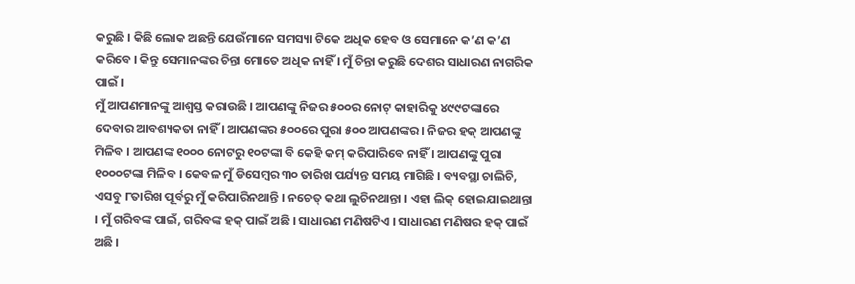କରୁଛି । କିଛି ଲୋକ ଅଛନ୍ତି ଯେଉଁମାନେ ସମସ୍ୟା ଟିକେ ଅଧିକ ହେବ ଓ ସେମାନେ କ’ଣ କ’ଣ କରିବେ । କିନ୍ତୁ ସେମାନଙ୍କର ଚିନ୍ତା ମୋତେ ଅଧିକ ନାହିଁ । ମୁଁ ଚିନ୍ତା କରୁଛି ଦେଶର ସାଧାରଣ ନାଗରିକ ପାଇଁ ।
ମୁଁ ଆପଣମାନଙ୍କୁ ଆଶ୍ୱସ୍ତ କରାଉଛି । ଆପଣଙ୍କୁ ନିଜର ୫୦୦ର ନୋଟ୍ କାହାରିକୁ ୪୯୯ଟଙ୍କାରେ ଦେବାର ଆବଶ୍ୟକତା ନାହିଁ । ଆପଣଙ୍କର ୫୦୦ରେ ପୁରା ୫୦୦ ଆପଣଙ୍କର । ନିଜର ହକ୍ ଆପଣଙ୍କୁ ମିଳିବ । ଆପଣଙ୍କ ୧୦୦୦ ନୋଟରୁ ୧୦ଟଙ୍କା ବି କେହି କମ୍ କରିପାରିବେ ନାହିଁ । ଆପଣଙ୍କୁ ପୁରା ୧୦୦୦ଟଙ୍କା ମିଳିବ । କେବଳ ମୁଁ ଡିସେମ୍ବର ୩୦ ତାରିଖ ପର୍ଯ୍ୟନ୍ତ ସମୟ ମାଗିଛି । ବ୍ୟବସ୍ଥା ଚାଲିଚି, ଏସବୁ ୮ତାରିଖ ପୂର୍ବରୁ ମୁଁ କରିପାରିନଥାନ୍ତି । ନଚେତ୍ କଥା ଲୁଚିନଥାନ୍ତା । ଏହା ଲିକ୍ ହୋଇଯାଇଥାନ୍ତା । ମୁଁ ଗରିବଙ୍କ ପାଇଁ, ଗରିବଙ୍କ ହକ୍ ପାଇଁ ଅଛି । ସାଧାରଣ ମଣିଷଟିଏ । ସାଧାରଣ ମଣିଷର ହକ୍ ପାଇଁ ଅଛି ।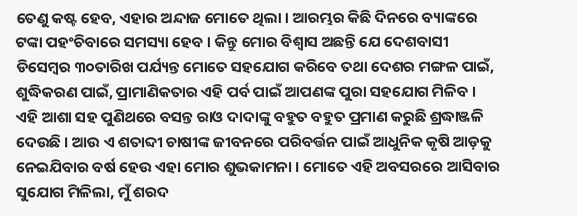ତେଣୁ କଷ୍ଟ ହେବ, ଏହାର ଅନ୍ଦାଜ ମୋତେ ଥିଲା । ଆରମ୍ଭର କିଛି ଦିନରେ ବ୍ୟାଙ୍କରେ ଟଙ୍କା ପହଂଚିବାରେ ସମସ୍ୟା ହେବ । କିନ୍ତୁ ମୋର ବିଶ୍ୱାସ ଅଛନ୍ତି ଯେ ଦେଶବାସୀ ଡିସେମ୍ବର ୩୦ତାରିଖ ପର୍ଯ୍ୟନ୍ତ ମୋତେ ସହଯୋଗ କରିବେ ତଥା ଦେଶର ମଙ୍ଗଳ ପାଇଁ, ଶୁଦ୍ଧିକରଣ ପାଇଁ, ପ୍ରାମାଣିକତାର ଏହି ପର୍ବ ପାଇଁ ଆପଣଙ୍କ ପୁରା ସହଯୋଗ ମିଳିବ ।
ଏହି ଆଶା ସହ ପୁଣିଥରେ ବସନ୍ତ ରାଓ ଦାଦାଙ୍କୁ ବହୁତ ବହୁତ ପ୍ରମାଣ କରୁଛି ଶ୍ରଦ୍ଧାଞ୍ଜଳି ଦେଉଛି । ଆଉ ଏ ଶତାବ୍ଦୀ ଚାଷୀଙ୍କ ଜୀବନରେ ପରିବର୍ତ୍ତନ ପାଇଁ ଆଧୁନିକ କୃଷି ଆଡ଼କୁ ନେଇଯିବାର ବର୍ଷ ହେଉ ଏହା ମୋର ଶୁଭକାମନା । ମୋତେ ଏହି ଅବସରରେ ଆସିବାର ସୁଯୋଗ ମିଳିଲା, ମୁଁ ଶରଦ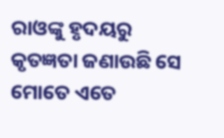ରାଓଙ୍କୁ ହୃଦୟରୁ କୃତଜ୍ଞତା ଜଣାଉଛି ସେ ମୋତେ ଏତେ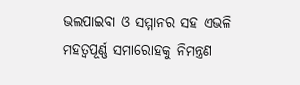ଭଲପାଇବା ଓ ସମ୍ମାନର ସହ ଏଭଳି ମହତ୍ୱପୂର୍ଣ୍ଣ ସମାରୋହକୁ ନିମନ୍ତ୍ରଣ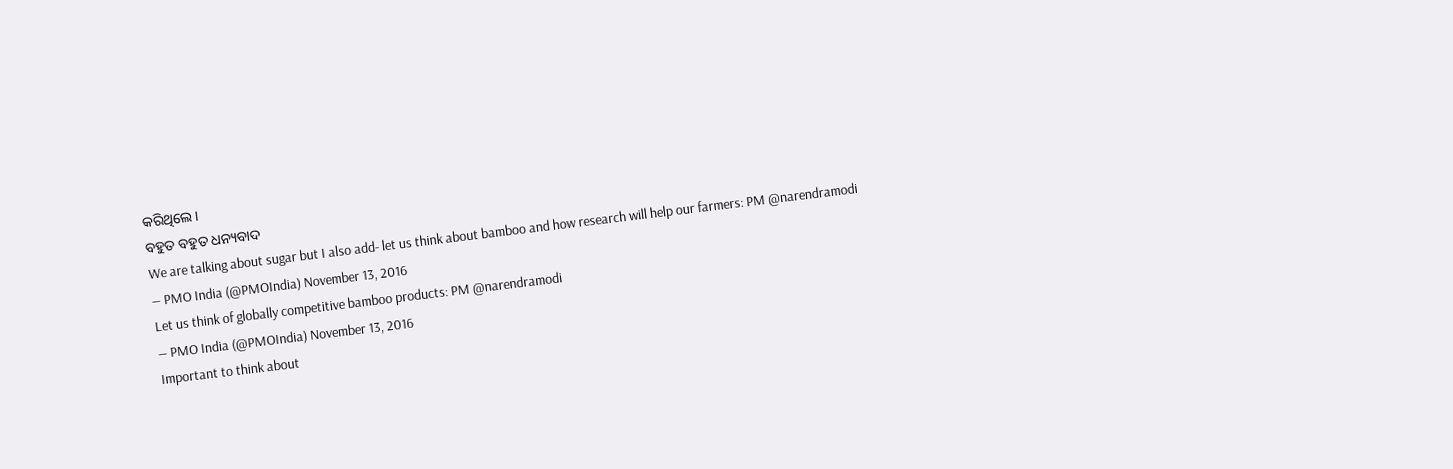କରିଥିଲେ ।
ବହୁତ ବହୁତ ଧନ୍ୟବାଦ
We are talking about sugar but I also add- let us think about bamboo and how research will help our farmers: PM @narendramodi
— PMO India (@PMOIndia) November 13, 2016
Let us think of globally competitive bamboo products: PM @narendramodi
— PMO India (@PMOIndia) November 13, 2016
Important to think about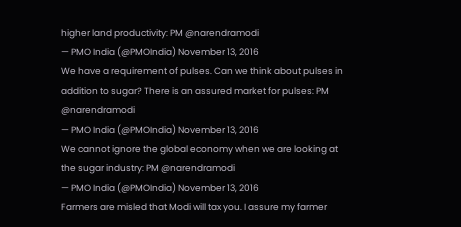higher land productivity: PM @narendramodi
— PMO India (@PMOIndia) November 13, 2016
We have a requirement of pulses. Can we think about pulses in addition to sugar? There is an assured market for pulses: PM @narendramodi
— PMO India (@PMOIndia) November 13, 2016
We cannot ignore the global economy when we are looking at the sugar industry: PM @narendramodi
— PMO India (@PMOIndia) November 13, 2016
Farmers are misled that Modi will tax you. I assure my farmer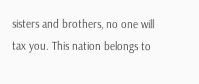sisters and brothers, no one will tax you. This nation belongs to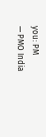you: PM
— PMO India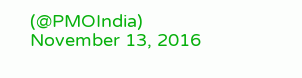(@PMOIndia) November 13, 2016